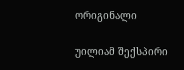ორიგინალი

უილიამ შექსპირი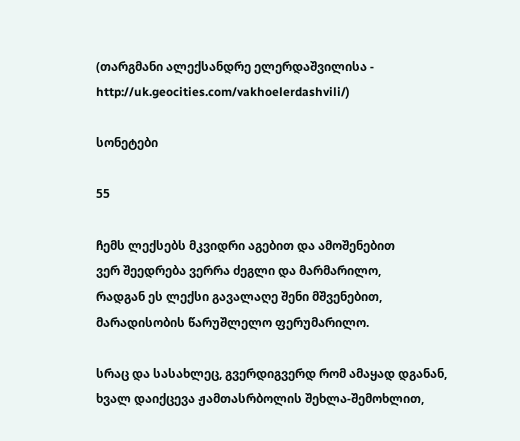(თარგმანი ალექსანდრე ელერდაშვილისა - http://uk.geocities.com/vakhoelerdashvili/)

სონეტები

55

ჩემს ლექსებს მკვიდრი აგებით და ამოშენებით
ვერ შეედრება ვერრა ძეგლი და მარმარილო,
რადგან ეს ლექსი გავალაღე შენი მშვენებით,
მარადისობის წარუშლელო ფერუმარილო.

სრაც და სასახლეც, გვერდიგვერდ რომ ამაყად დგანან,
ხვალ დაიქცევა ჟამთასრბოლის შეხლა-შემოხლით,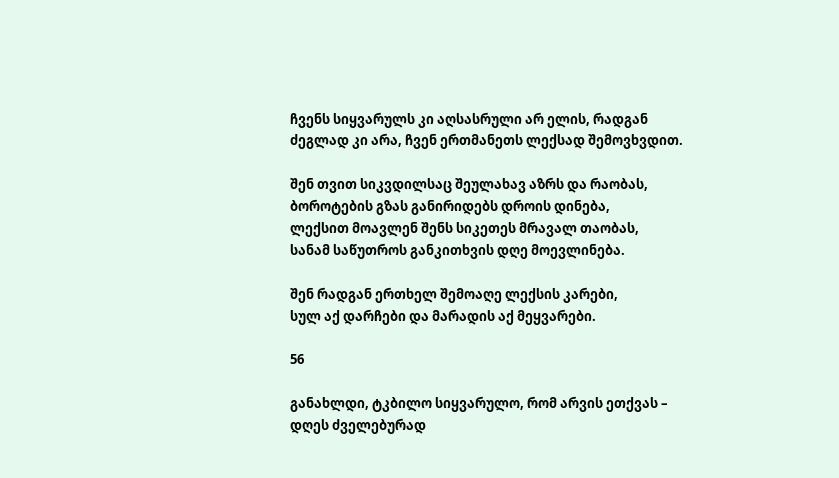ჩვენს სიყვარულს კი აღსასრული არ ელის, რადგან
ძეგლად კი არა, ჩვენ ერთმანეთს ლექსად შემოვხვდით.

შენ თვით სიკვდილსაც შეულახავ აზრს და რაობას,
ბოროტების გზას განირიდებს დროის დინება,
ლექსით მოავლენ შენს სიკეთეს მრავალ თაობას,
სანამ საწუთროს განკითხვის დღე მოევლინება.

შენ რადგან ერთხელ შემოაღე ლექსის კარები,
სულ აქ დარჩები და მარადის აქ მეყვარები.

56

განახლდი, ტკბილო სიყვარულო, რომ არვის ეთქვას –
დღეს ძველებურად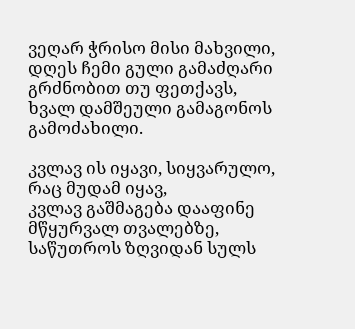ვეღარ ჭრისო მისი მახვილი,
დღეს ჩემი გული გამაძღარი გრძნობით თუ ფეთქავს,
ხვალ დამშეული გამაგონოს გამოძახილი.

კვლავ ის იყავი, სიყვარულო, რაც მუდამ იყავ,
კვლავ გაშმაგება დააფინე მწყურვალ თვალებზე,
საწუთროს ზღვიდან სულს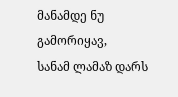მანამდე ნუ გამორიყავ,
სანამ ლამაზ დარს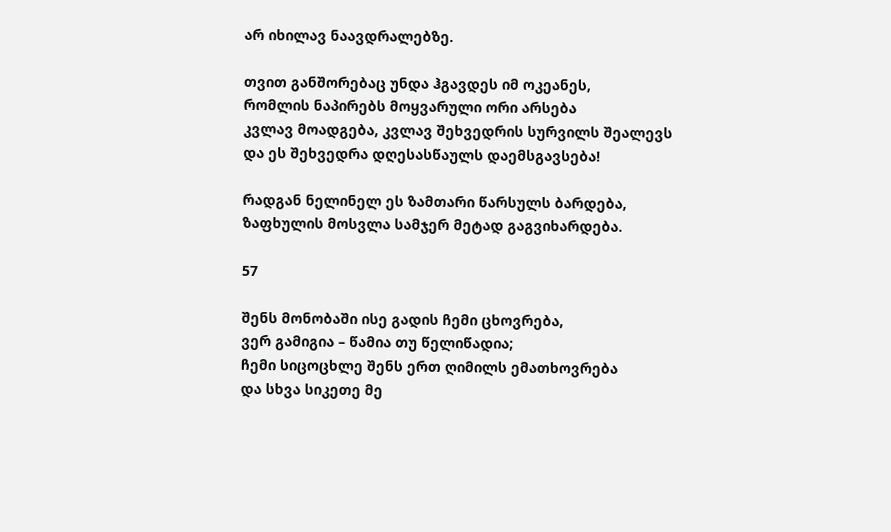არ იხილავ ნაავდრალებზე.

თვით განშორებაც უნდა ჰგავდეს იმ ოკეანეს,
რომლის ნაპირებს მოყვარული ორი არსება
კვლავ მოადგება, კვლავ შეხვედრის სურვილს შეალევს
და ეს შეხვედრა დღესასწაულს დაემსგავსება!

რადგან ნელინელ ეს ზამთარი წარსულს ბარდება,
ზაფხულის მოსვლა სამჯერ მეტად გაგვიხარდება.

57

შენს მონობაში ისე გადის ჩემი ცხოვრება,
ვერ გამიგია – წამია თუ წელიწადია;
ჩემი სიცოცხლე შენს ერთ ღიმილს ემათხოვრება
და სხვა სიკეთე მე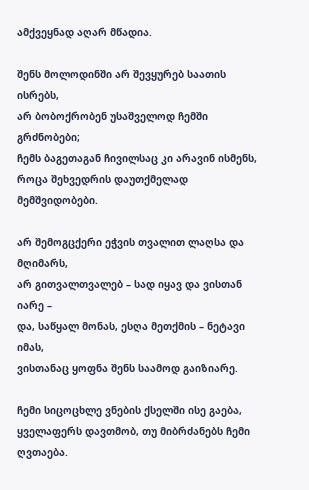ამქვეყნად აღარ მწადია.

შენს მოლოდინში არ შევყურებ საათის ისრებს,
არ ბობოქრობენ უსაშველოდ ჩემში გრძნობები;
ჩემს ბაგეთაგან ჩივილსაც კი არავინ ისმენს,
როცა შეხვედრის დაუთქმელად მემშვიდობები.

არ შემოგცქერი ეჭვის თვალით ლაღსა და მღიმარს,
არ გითვალთვალებ – სად იყავ და ვისთან იარე –
და, საწყალ მონას, ესღა მეთქმის – ნეტავი იმას,
ვისთანაც ყოფნა შენს საამოდ გაიზიარე.

ჩემი სიცოცხლე ვნების ქსელში ისე გაება,
ყველაფერს დავთმობ, თუ მიბრძანებს ჩემი ღვთაება.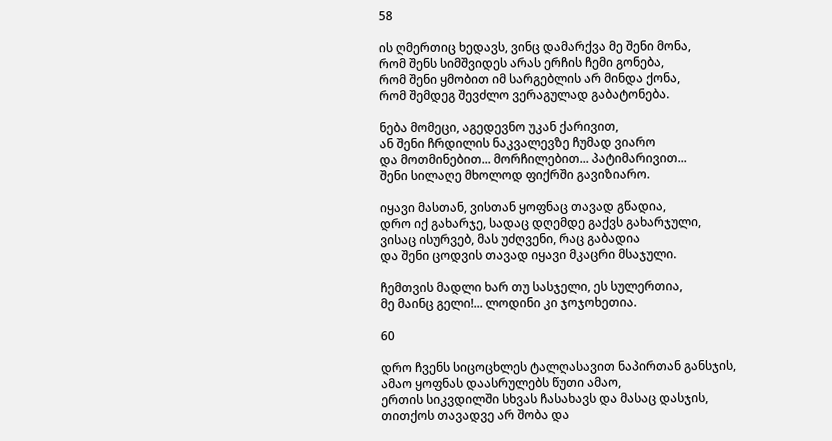58

ის ღმერთიც ხედავს, ვინც დამარქვა მე შენი მონა,
რომ შენს სიმშვიდეს არას ერჩის ჩემი გონება,
რომ შენი ყმობით იმ სარგებლის არ მინდა ქონა,
რომ შემდეგ შევძლო ვერაგულად გაბატონება.

ნება მომეცი, აგედევნო უკან ქარივით,
ან შენი ჩრდილის ნაკვალევზე ჩუმად ვიარო
და მოთმინებით... მორჩილებით... პატიმარივით...
შენი სილაღე მხოლოდ ფიქრში გავიზიარო.

იყავი მასთან, ვისთან ყოფნაც თავად გწადია,
დრო იქ გახარჯე, სადაც დღემდე გაქვს გახარჯული,
ვისაც ისურვებ, მას უძღვენი, რაც გაბადია
და შენი ცოდვის თავად იყავი მკაცრი მსაჯული.

ჩემთვის მადლი ხარ თუ სასჯელი, ეს სულერთია,
მე მაინც გელი!... ლოდინი კი ჯოჯოხეთია.

60

დრო ჩვენს სიცოცხლეს ტალღასავით ნაპირთან განსჯის,
ამაო ყოფნას დაასრულებს წუთი ამაო,
ერთის სიკვდილში სხვას ჩასახავს და მასაც დასჯის,
თითქოს თავადვე არ შობა და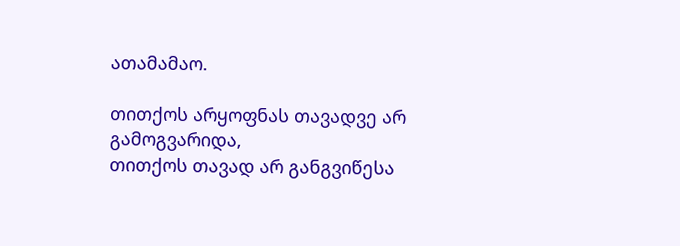ათამამაო.

თითქოს არყოფნას თავადვე არ გამოგვარიდა,
თითქოს თავად არ განგვიწესა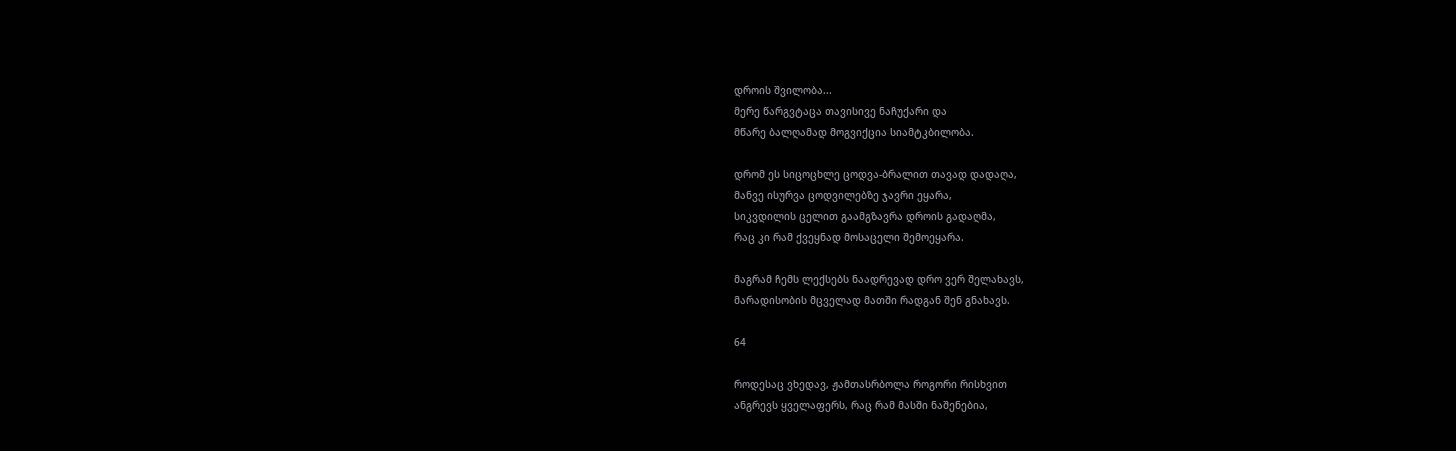დროის შვილობა...
მერე წარგვტაცა თავისივე ნაჩუქარი და
მწარე ბალღამად მოგვიქცია სიამტკბილობა.

დრომ ეს სიცოცხლე ცოდვა-ბრალით თავად დადაღა,
მანვე ისურვა ცოდვილებზე ჯავრი ეყარა,
სიკვდილის ცელით გაამგზავრა დროის გადაღმა,
რაც კი რამ ქვეყნად მოსაცელი შემოეყარა.

მაგრამ ჩემს ლექსებს ნაადრევად დრო ვერ შელახავს,
მარადისობის მცველად მათში რადგან შენ გნახავს.

64

როდესაც ვხედავ, ჟამთასრბოლა როგორი რისხვით
ანგრევს ყველაფერს, რაც რამ მასში ნაშენებია,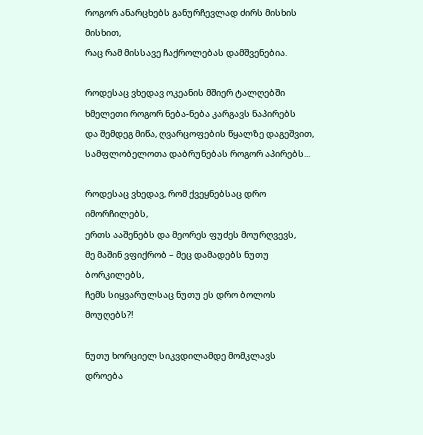როგორ ანარცხებს განურჩევლად ძირს მისხის მისხით,
რაც რამ მისსავე ჩაქროლებას დამშვენებია.

როდესაც ვხედავ ოკეანის მშიერ ტალღებში
ხმელეთი როგორ ნება-ნება კარგავს ნაპირებს
და შემდეგ მიწა, ღვარცოფების წყალზე დაგეშვით,
სამფლობელოთა დაბრუნებას როგორ აპირებს...

როდესაც ვხედავ, რომ ქვეყნებსაც დრო იმორჩილებს,
ერთს ააშენებს და მეორეს ფუძეს მოურღვევს,
მე მაშინ ვფიქრობ – მეც დამადებს ნუთუ ბორკილებს,
ჩემს სიყვარულსაც ნუთუ ეს დრო ბოლოს მოუღებს?!

ნუთუ ხორციელ სიკვდილამდე მომკლავს დროება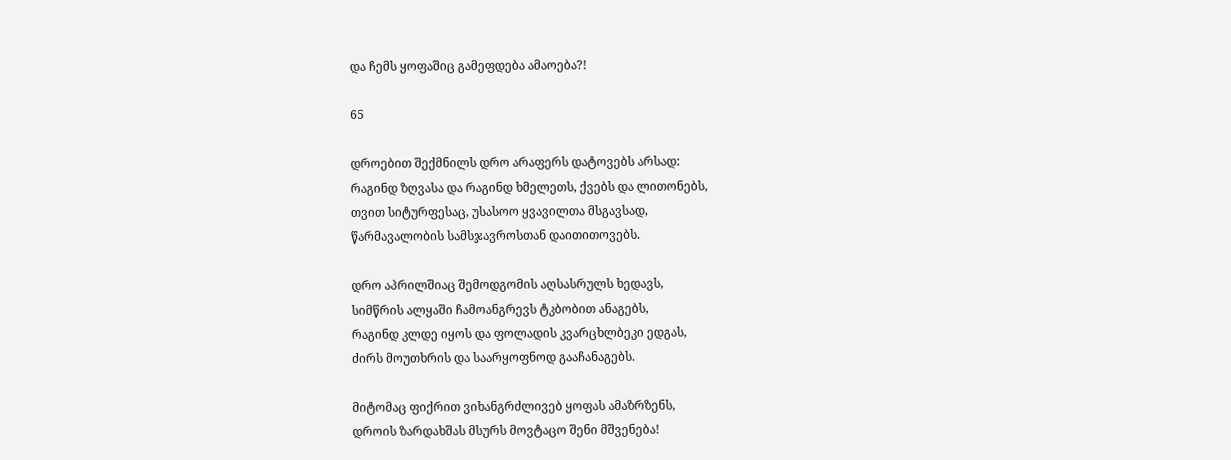და ჩემს ყოფაშიც გამეფდება ამაოება?!

65

დროებით შექმნილს დრო არაფერს დატოვებს არსად:
რაგინდ ზღვასა და რაგინდ ხმელეთს, ქვებს და ლითონებს,
თვით სიტურფესაც, უსასოო ყვავილთა მსგავსად,
წარმავალობის სამსჯავროსთან დაითითოვებს.

დრო აპრილშიაც შემოდგომის აღსასრულს ხედავს,
სიმწრის ალყაში ჩამოანგრევს ტკბობით ანაგებს,
რაგინდ კლდე იყოს და ფოლადის კვარცხლბეკი ედგას,
ძირს მოუთხრის და საარყოფნოდ გააჩანაგებს.

მიტომაც ფიქრით ვიხანგრძლივებ ყოფას ამაზრზენს,
დროის ზარდახშას მსურს მოვტაცო შენი მშვენება!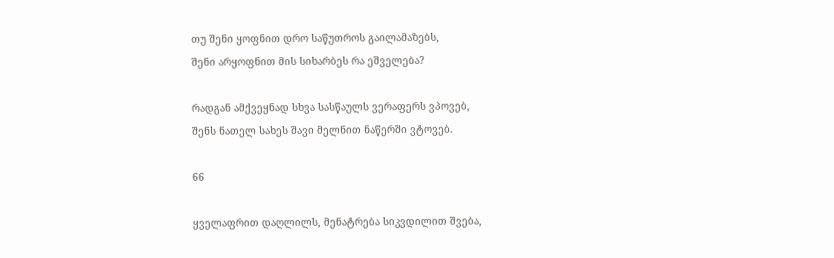თუ შენი ყოფნით დრო საწუთროს გაილამაზებს,
შენი არყოფნით მის სიხარბეს რა ეშველება?

რადგან ამქვეყნად სხვა სასწაულს ვერაფერს ვპოვებ,
შენს ნათელ სახეს შავი მელნით ნაწერში ვტოვებ.

66

ყველაფრით დაღლილს, მენატრება სიკვდილით შვება,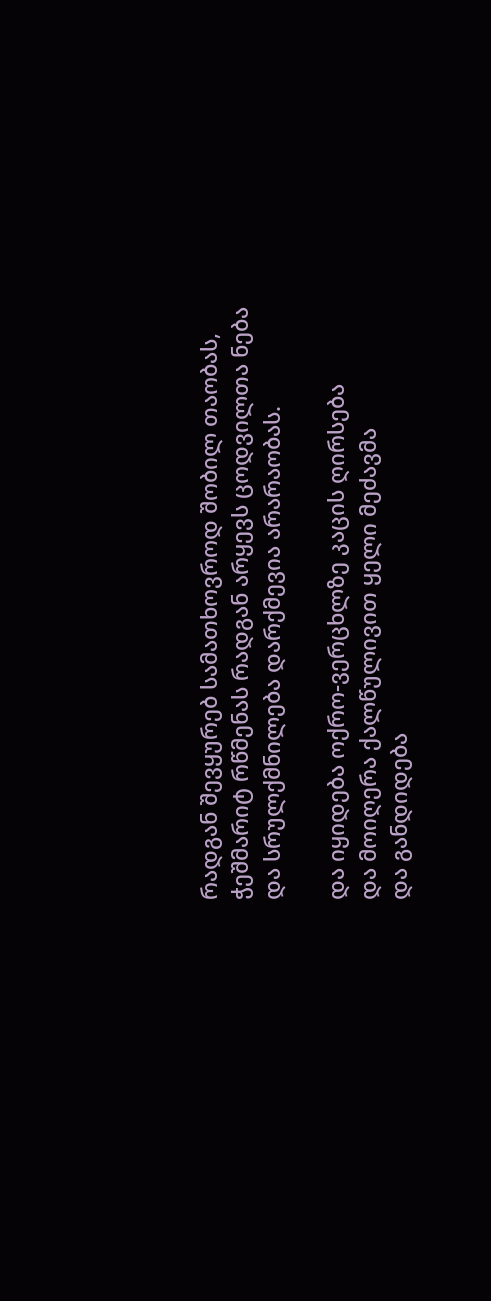რადგან შევყურებ სამათხოვროდ შობილ თაობას,
ჭეშმარიტ რწმენას რადგან არყევს ცოდვილთა ნება
და სრულქმნილება დარქმევია არარაობას.

და იყიდება ოქრო-ვერცხლზე კაცის ღირსება
და მოიღერა ქალწულივით ყელი მეძავმა
და განდიდება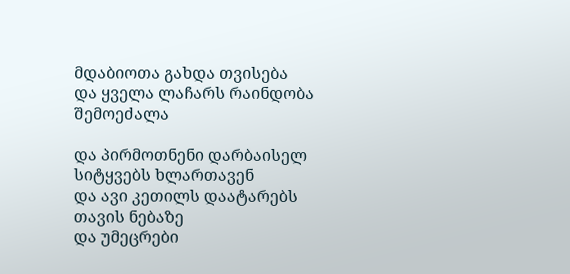მდაბიოთა გახდა თვისება
და ყველა ლაჩარს რაინდობა შემოეძალა

და პირმოთნენი დარბაისელ სიტყვებს ხლართავენ
და ავი კეთილს დაატარებს თავის ნებაზე
და უმეცრები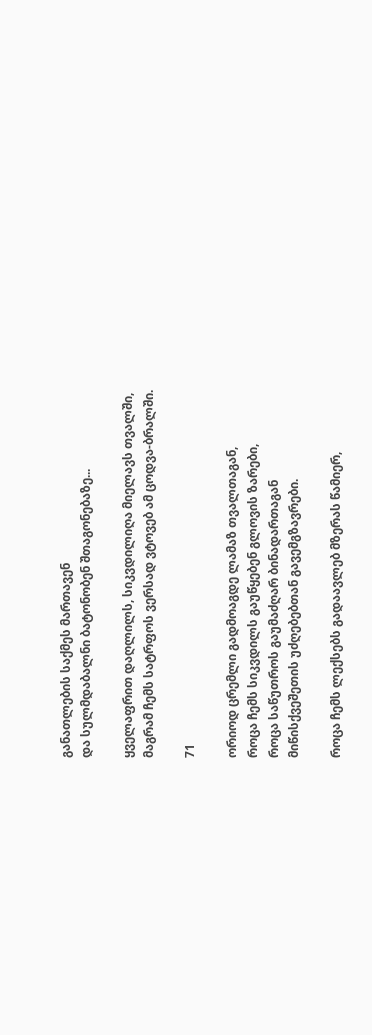განათლების საქმეს მართავენ
და სულმდაბალნი ბატონობენ შთაგონებაზე...

ყველაფრით დაღლილს, სიკვდილიღა მიელავს თვალში,
მაგრამ ჩემს სატრფოს ვერსად ვტოვებ ამ ცოდვა-ბრალში.

71

ორიოდ ცრემლი გადმოაგდე ლამაზ თვალთაგან,
როცა ჩემს სიკვდილს გაუწყებენ გლოვის ზარები,
როცა საწუთროს გაუმაძღარ ბინადართაგან
მიწისქვეშეთის უძღებებთან გავემგზავრები.

როცა ჩემს ლექსებს გადაავლებ მზერას წამიერ,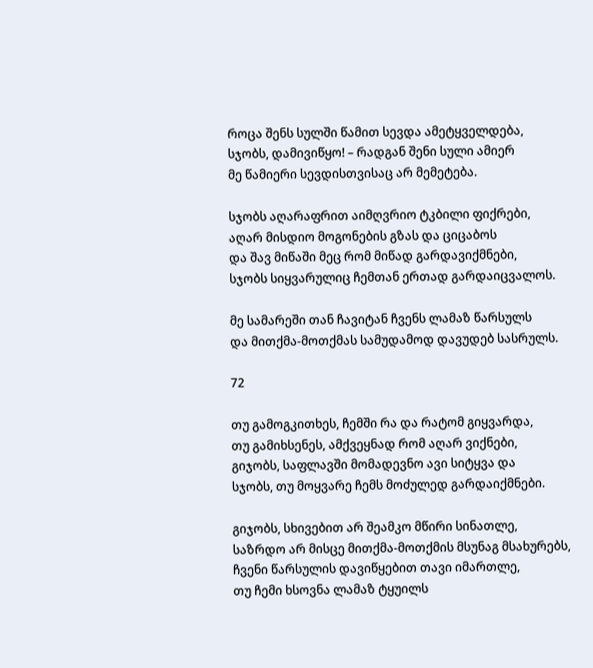როცა შენს სულში წამით სევდა ამეტყველდება,
სჯობს, დამივიწყო! – რადგან შენი სული ამიერ
მე წამიერი სევდისთვისაც არ მემეტება.

სჯობს აღარაფრით აიმღვრიო ტკბილი ფიქრები,
აღარ მისდიო მოგონების გზას და ციცაბოს
და შავ მიწაში მეც რომ მიწად გარდავიქმნები,
სჯობს სიყვარულიც ჩემთან ერთად გარდაიცვალოს.

მე სამარეში თან ჩავიტან ჩვენს ლამაზ წარსულს
და მითქმა-მოთქმას სამუდამოდ დავუდებ სასრულს.

72

თუ გამოგკითხეს, ჩემში რა და რატომ გიყვარდა,
თუ გამიხსენეს, ამქვეყნად რომ აღარ ვიქნები,
გიჯობს, საფლავში მომადევნო ავი სიტყვა და
სჯობს, თუ მოყვარე ჩემს მოძულედ გარდაიქმნები.

გიჯობს, სხივებით არ შეამკო მწირი სინათლე,
საზრდო არ მისცე მითქმა-მოთქმის მსუნაგ მსახურებს,
ჩვენი წარსულის დავიწყებით თავი იმართლე,
თუ ჩემი ხსოვნა ლამაზ ტყუილს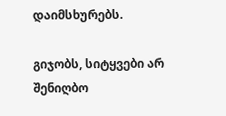დაიმსხურებს.

გიჯობს, სიტყვები არ შენიღბო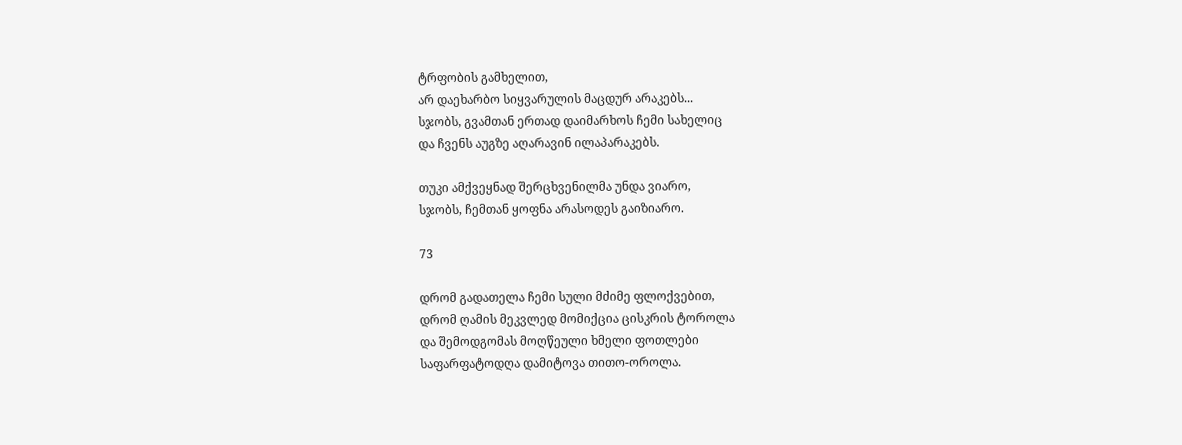ტრფობის გამხელით,
არ დაეხარბო სიყვარულის მაცდურ არაკებს...
სჯობს, გვამთან ერთად დაიმარხოს ჩემი სახელიც
და ჩვენს აუგზე აღარავინ ილაპარაკებს.

თუკი ამქვეყნად შერცხვენილმა უნდა ვიარო,
სჯობს, ჩემთან ყოფნა არასოდეს გაიზიარო.

73

დრომ გადათელა ჩემი სული მძიმე ფლოქვებით,
დრომ ღამის მეკვლედ მომიქცია ცისკრის ტოროლა
და შემოდგომას მოღწეული ხმელი ფოთლები
საფარფატოდღა დამიტოვა თითო-ოროლა.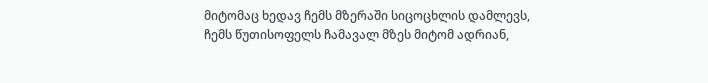მიტომაც ხედავ ჩემს მზერაში სიცოცხლის დამლევს,
ჩემს წუთისოფელს ჩამავალ მზეს მიტომ ადრიან,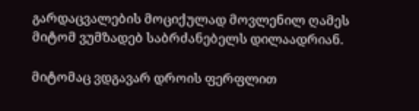გარდაცვალების მოციქულად მოვლენილ ღამეს
მიტომ ვუმზადებ საბრძანებელს დილაადრიან.

მიტომაც ვდგავარ დროის ფერფლით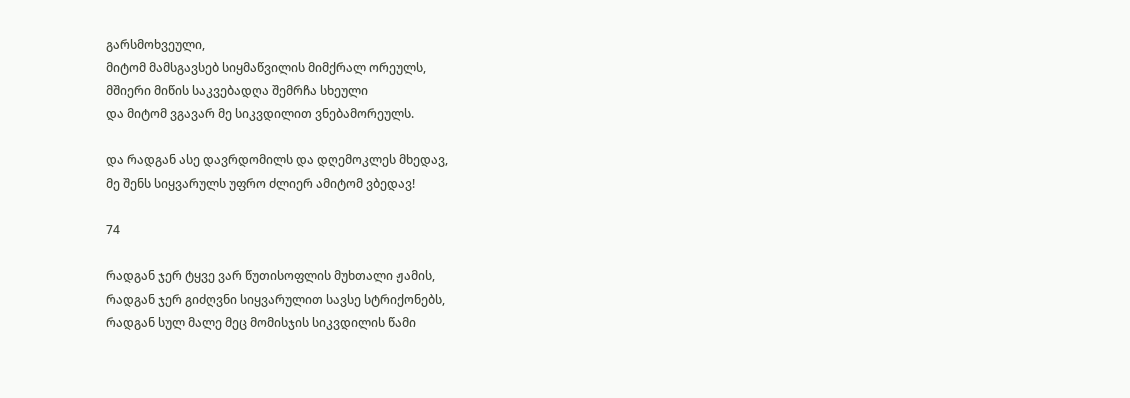გარსმოხვეული,
მიტომ მამსგავსებ სიყმაწვილის მიმქრალ ორეულს,
მშიერი მიწის საკვებადღა შემრჩა სხეული
და მიტომ ვგავარ მე სიკვდილით ვნებამორეულს.

და რადგან ასე დავრდომილს და დღემოკლეს მხედავ,
მე შენს სიყვარულს უფრო ძლიერ ამიტომ ვბედავ!

74

რადგან ჯერ ტყვე ვარ წუთისოფლის მუხთალი ჟამის,
რადგან ჯერ გიძღვნი სიყვარულით სავსე სტრიქონებს,
რადგან სულ მალე მეც მომისჯის სიკვდილის წამი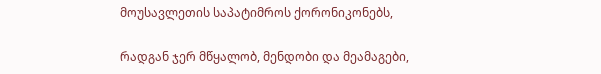მოუსავლეთის საპატიმროს ქორონიკონებს,

რადგან ჯერ მწყალობ, მენდობი და მეამაგები,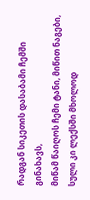რადგან სიკეთის დასაბამი ჩემში გინახავს,
მიწამ წაიღოს ჩემი ტანი, მიწით ნაგები,
სული კი ლექსში მხოლოდ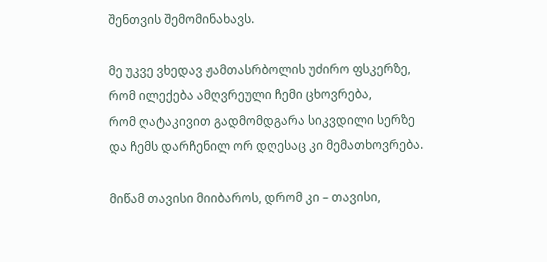შენთვის შემომინახავს.

მე უკვე ვხედავ ჟამთასრბოლის უძირო ფსკერზე,
რომ ილექება ამღვრეული ჩემი ცხოვრება,
რომ ღატაკივით გადმომდგარა სიკვდილი სერზე
და ჩემს დარჩენილ ორ დღესაც კი მემათხოვრება.

მიწამ თავისი მიიბაროს, დრომ კი – თავისი,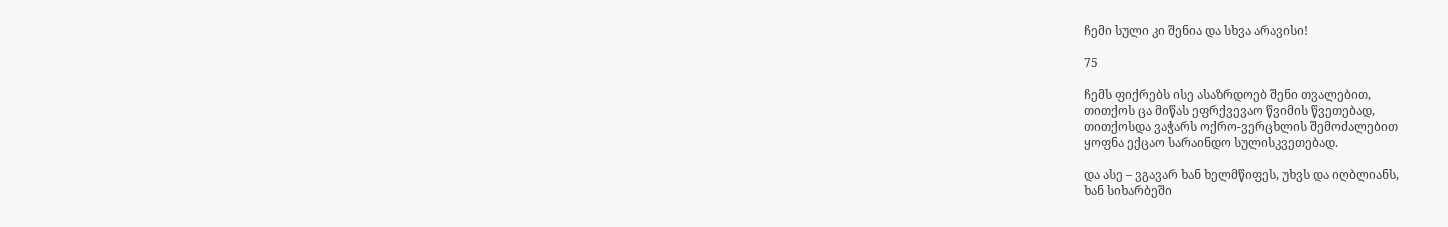ჩემი სული კი შენია და სხვა არავისი!

75

ჩემს ფიქრებს ისე ასაზრდოებ შენი თვალებით,
თითქოს ცა მიწას ეფრქვევაო წვიმის წვეთებად,
თითქოსდა ვაჭარს ოქრო-ვერცხლის შემოძალებით
ყოფნა ექცაო სარაინდო სულისკვეთებად.

და ასე – ვგავარ ხან ხელმწიფეს, უხვს და იღბლიანს,
ხან სიხარბეში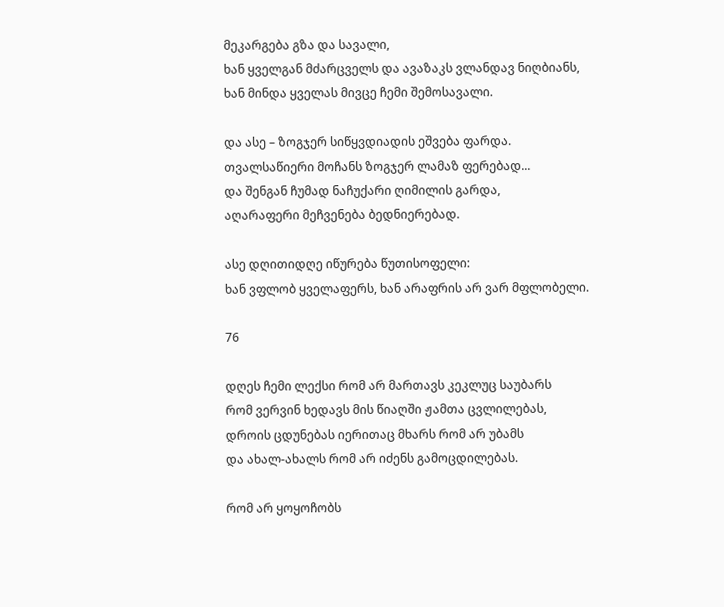მეკარგება გზა და სავალი,
ხან ყველგან მძარცველს და ავაზაკს ვლანდავ ნიღბიანს,
ხან მინდა ყველას მივცე ჩემი შემოსავალი.

და ასე – ზოგჯერ სიწყვდიადის ეშვება ფარდა.
თვალსაწიერი მოჩანს ზოგჯერ ლამაზ ფერებად...
და შენგან ჩუმად ნაჩუქარი ღიმილის გარდა,
აღარაფერი მეჩვენება ბედნიერებად.

ასე დღითიდღე იწურება წუთისოფელი:
ხან ვფლობ ყველაფერს, ხან არაფრის არ ვარ მფლობელი.

76

დღეს ჩემი ლექსი რომ არ მართავს კეკლუც საუბარს
რომ ვერვინ ხედავს მის წიაღში ჟამთა ცვლილებას,
დროის ცდუნებას იერითაც მხარს რომ არ უბამს
და ახალ-ახალს რომ არ იძენს გამოცდილებას.

რომ არ ყოყოჩობს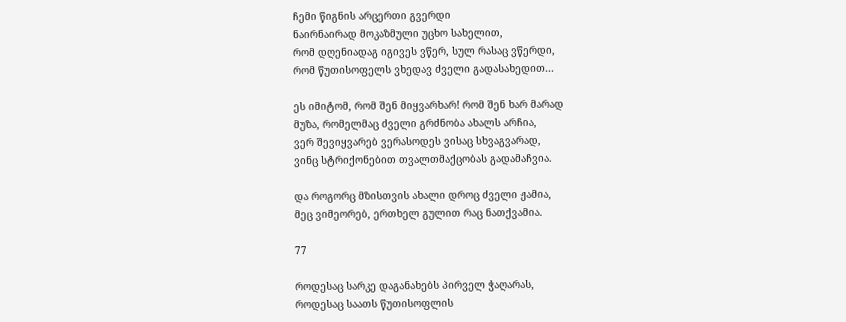ჩემი წიგნის არცერთი გვერდი
ნაირნაირად მოკაზმული უცხო სახელით,
რომ დღენიადაგ იგივეს ვწერ, სულ რასაც ვწერდი,
რომ წუთისოფელს ვხედავ ძველი გადასახედით...

ეს იმიტომ, რომ შენ მიყვარხარ! რომ შენ ხარ მარად
მუზა, რომელმაც ძველი გრძნობა ახალს არჩია,
ვერ შევიყვარებ ვერასოდეს ვისაც სხვაგვარად,
ვინც სტრიქონებით თვალთმაქცობას გადამაჩვია.

და როგორც მზისთვის ახალი დროც ძველი ჟამია,
მეც ვიმეორებ, ერთხელ გულით რაც ნათქვამია.

77

როდესაც სარკე დაგანახებს პირველ ჭაღარას,
როდესაც საათს წუთისოფლის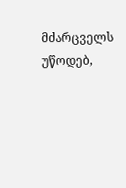მძარცველს უწოდებ,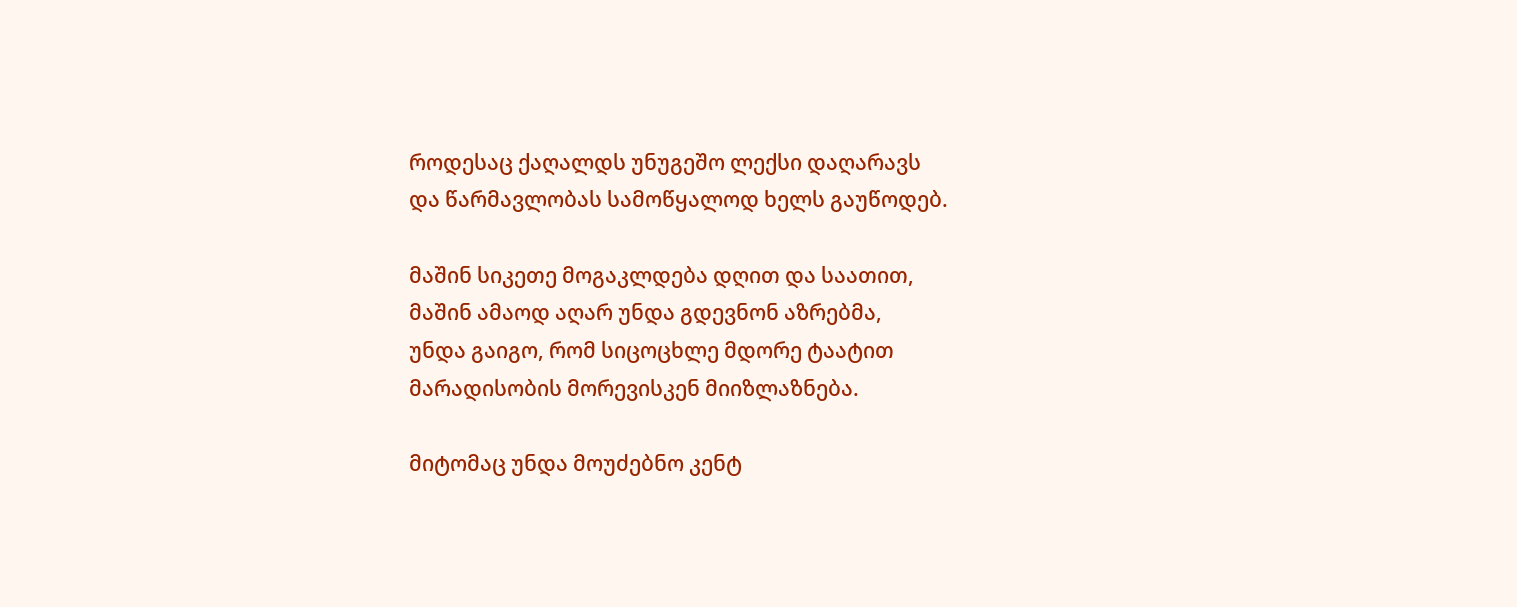როდესაც ქაღალდს უნუგეშო ლექსი დაღარავს
და წარმავლობას სამოწყალოდ ხელს გაუწოდებ.

მაშინ სიკეთე მოგაკლდება დღით და საათით,
მაშინ ამაოდ აღარ უნდა გდევნონ აზრებმა,
უნდა გაიგო, რომ სიცოცხლე მდორე ტაატით
მარადისობის მორევისკენ მიიზლაზნება.

მიტომაც უნდა მოუძებნო კენტ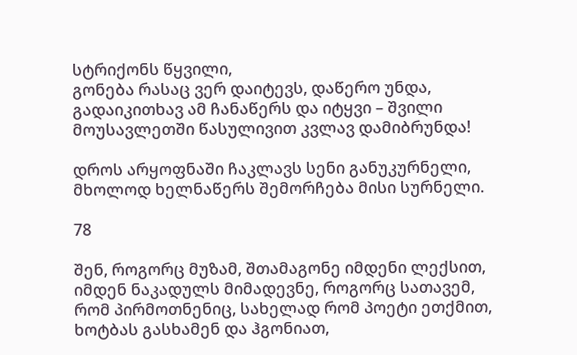სტრიქონს წყვილი,
გონება რასაც ვერ დაიტევს, დაწერო უნდა,
გადაიკითხავ ამ ჩანაწერს და იტყვი – შვილი
მოუსავლეთში წასულივით კვლავ დამიბრუნდა!

დროს არყოფნაში ჩაკლავს სენი განუკურნელი,
მხოლოდ ხელნაწერს შემორჩება მისი სურნელი.

78

შენ, როგორც მუზამ, შთამაგონე იმდენი ლექსით,
იმდენ ნაკადულს მიმადევნე, როგორც სათავემ,
რომ პირმოთნენიც, სახელად რომ პოეტი ეთქმით,
ხოტბას გასხამენ და ჰგონიათ,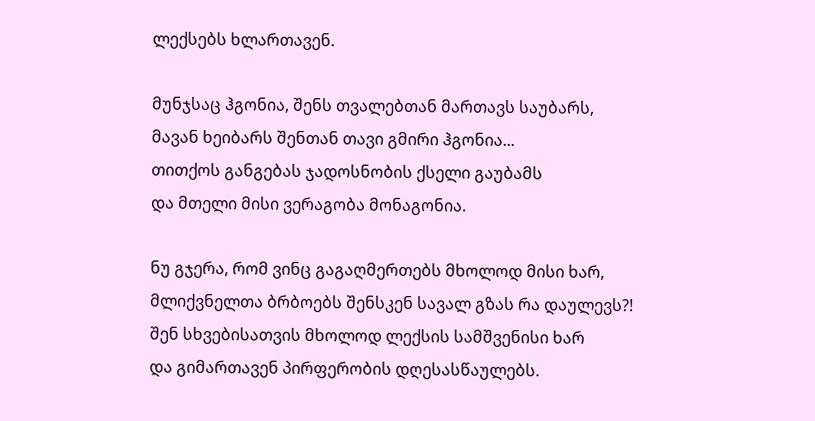ლექსებს ხლართავენ.

მუნჯსაც ჰგონია, შენს თვალებთან მართავს საუბარს,
მავან ხეიბარს შენთან თავი გმირი ჰგონია...
თითქოს განგებას ჯადოსნობის ქსელი გაუბამს
და მთელი მისი ვერაგობა მონაგონია.

ნუ გჯერა, რომ ვინც გაგაღმერთებს მხოლოდ მისი ხარ,
მლიქვნელთა ბრბოებს შენსკენ სავალ გზას რა დაულევს?!
შენ სხვებისათვის მხოლოდ ლექსის სამშვენისი ხარ
და გიმართავენ პირფერობის დღესასწაულებს.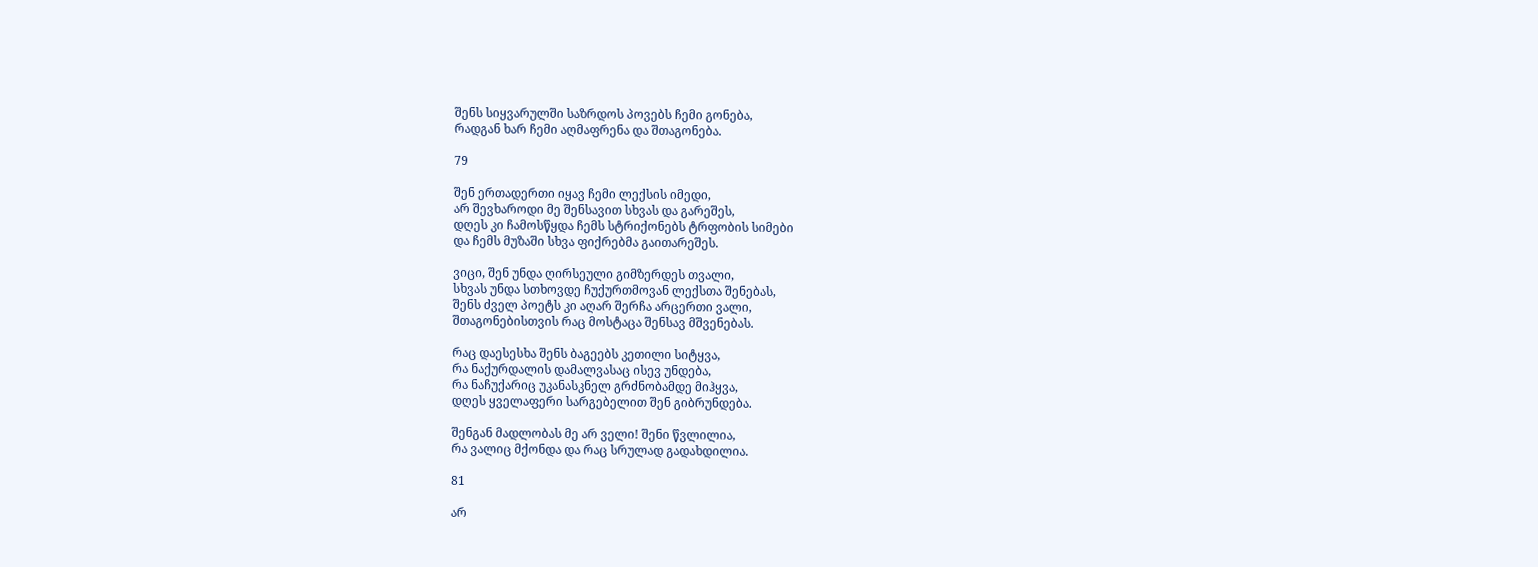შენს სიყვარულში საზრდოს პოვებს ჩემი გონება,
რადგან ხარ ჩემი აღმაფრენა და შთაგონება.

79

შენ ერთადერთი იყავ ჩემი ლექსის იმედი,
არ შევხაროდი მე შენსავით სხვას და გარეშეს,
დღეს კი ჩამოსწყდა ჩემს სტრიქონებს ტრფობის სიმები
და ჩემს მუზაში სხვა ფიქრებმა გაითარეშეს.

ვიცი, შენ უნდა ღირსეული გიმზერდეს თვალი,
სხვას უნდა სთხოვდე ჩუქურთმოვან ლექსთა შენებას,
შენს ძველ პოეტს კი აღარ შერჩა არცერთი ვალი,
შთაგონებისთვის რაც მოსტაცა შენსავ მშვენებას.

რაც დაესესხა შენს ბაგეებს კეთილი სიტყვა,
რა ნაქურდალის დამალვასაც ისევ უნდება,
რა ნაჩუქარიც უკანასკნელ გრძნობამდე მიჰყვა,
დღეს ყველაფერი სარგებელით შენ გიბრუნდება.

შენგან მადლობას მე არ ველი! შენი წვლილია,
რა ვალიც მქონდა და რაც სრულად გადახდილია.

81

არ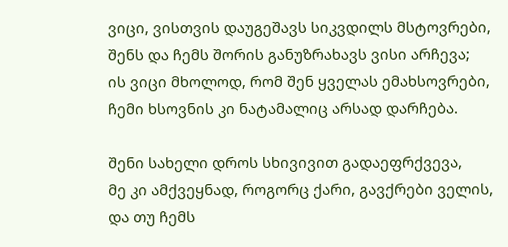ვიცი, ვისთვის დაუგეშავს სიკვდილს მსტოვრები,
შენს და ჩემს შორის განუზრახავს ვისი არჩევა;
ის ვიცი მხოლოდ, რომ შენ ყველას ემახსოვრები,
ჩემი ხსოვნის კი ნატამალიც არსად დარჩება.

შენი სახელი დროს სხივივით გადაეფრქვევა,
მე კი ამქვეყნად, როგორც ქარი, გავქრები ველის,
და თუ ჩემს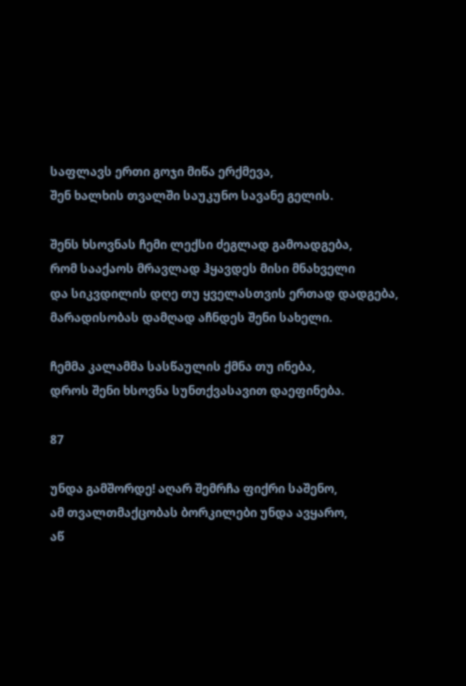საფლავს ერთი გოჯი მიწა ერქმევა,
შენ ხალხის თვალში საუკუნო სავანე გელის.

შენს ხსოვნას ჩემი ლექსი ძეგლად გამოადგება,
რომ სააქაოს მრავლად ჰყავდეს მისი მნახველი
და სიკვდილის დღე თუ ყველასთვის ერთად დადგება,
მარადისობას დამღად აჩნდეს შენი სახელი.

ჩემმა კალამმა სასწაულის ქმნა თუ ინება,
დროს შენი ხსოვნა სუნთქვასავით დაეფინება.

87

უნდა გამშორდე! აღარ შემრჩა ფიქრი საშენო,
ამ თვალთმაქცობას ბორკილები უნდა ავყარო,
აწ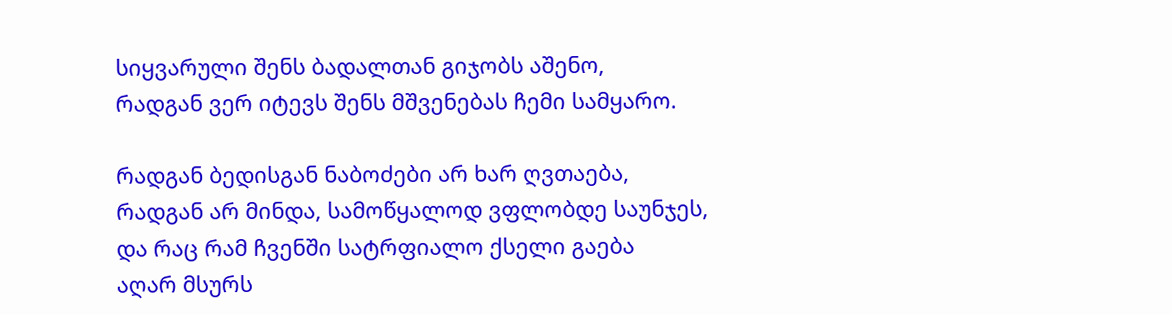სიყვარული შენს ბადალთან გიჯობს აშენო,
რადგან ვერ იტევს შენს მშვენებას ჩემი სამყარო.

რადგან ბედისგან ნაბოძები არ ხარ ღვთაება,
რადგან არ მინდა, სამოწყალოდ ვფლობდე საუნჯეს,
და რაც რამ ჩვენში სატრფიალო ქსელი გაება
აღარ მსურს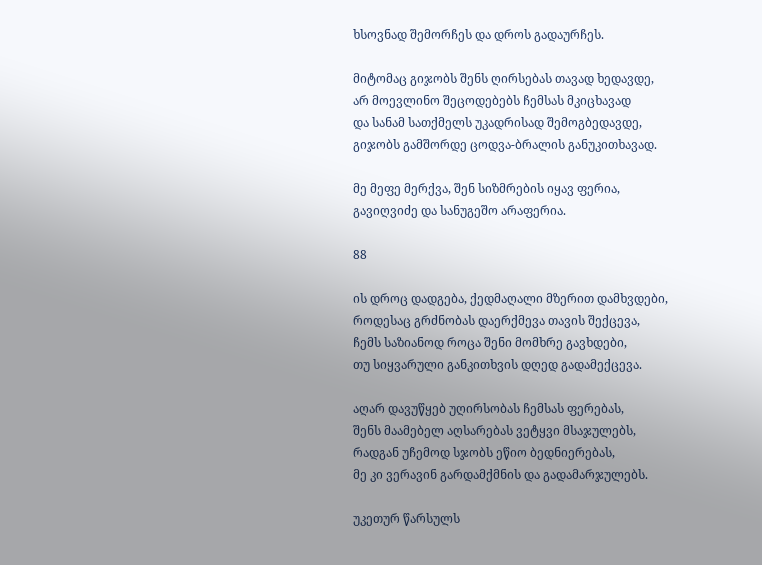ხსოვნად შემორჩეს და დროს გადაურჩეს.

მიტომაც გიჯობს შენს ღირსებას თავად ხედავდე,
არ მოევლინო შეცოდებებს ჩემსას მკიცხავად
და სანამ სათქმელს უკადრისად შემოგბედავდე,
გიჯობს გამშორდე ცოდვა-ბრალის განუკითხავად.

მე მეფე მერქვა, შენ სიზმრების იყავ ფერია,
გავიღვიძე და სანუგეშო არაფერია.

88

ის დროც დადგება, ქედმაღალი მზერით დამხვდები,
როდესაც გრძნობას დაერქმევა თავის შექცევა,
ჩემს საზიანოდ როცა შენი მომხრე გავხდები,
თუ სიყვარული განკითხვის დღედ გადამექცევა.

აღარ დავუწყებ უღირსობას ჩემსას ფერებას,
შენს მაამებელ აღსარებას ვეტყვი მსაჯულებს,
რადგან უჩემოდ სჯობს ეწიო ბედნიერებას,
მე კი ვერავინ გარდამქმნის და გადამარჯულებს.

უკეთურ წარსულს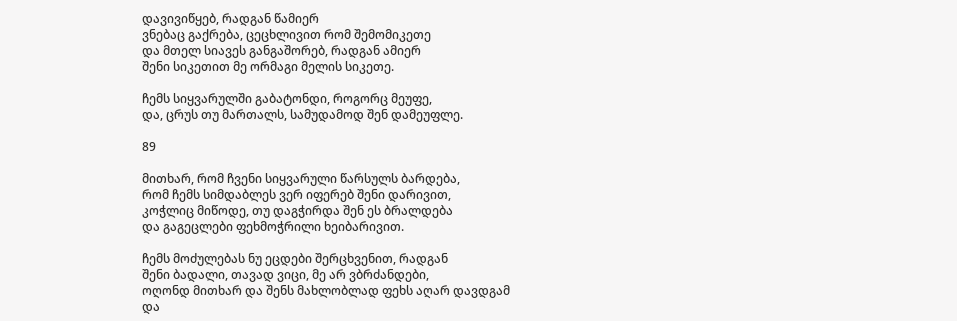დავივიწყებ, რადგან წამიერ
ვნებაც გაქრება, ცეცხლივით რომ შემომიკეთე
და მთელ სიავეს განგაშორებ, რადგან ამიერ
შენი სიკეთით მე ორმაგი მელის სიკეთე.

ჩემს სიყვარულში გაბატონდი, როგორც მეუფე,
და, ცრუს თუ მართალს, სამუდამოდ შენ დამეუფლე.

89

მითხარ, რომ ჩვენი სიყვარული წარსულს ბარდება,
რომ ჩემს სიმდაბლეს ვერ იფერებ შენი დარივით,
კოჭლიც მიწოდე, თუ დაგჭირდა შენ ეს ბრალდება
და გაგეცლები ფეხმოჭრილი ხეიბარივით.

ჩემს მოძულებას ნუ ეცდები შერცხვენით, რადგან
შენი ბადალი, თავად ვიცი, მე არ ვბრძანდები,
ოღონდ მითხარ და შენს მახლობლად ფეხს აღარ დავდგამ
და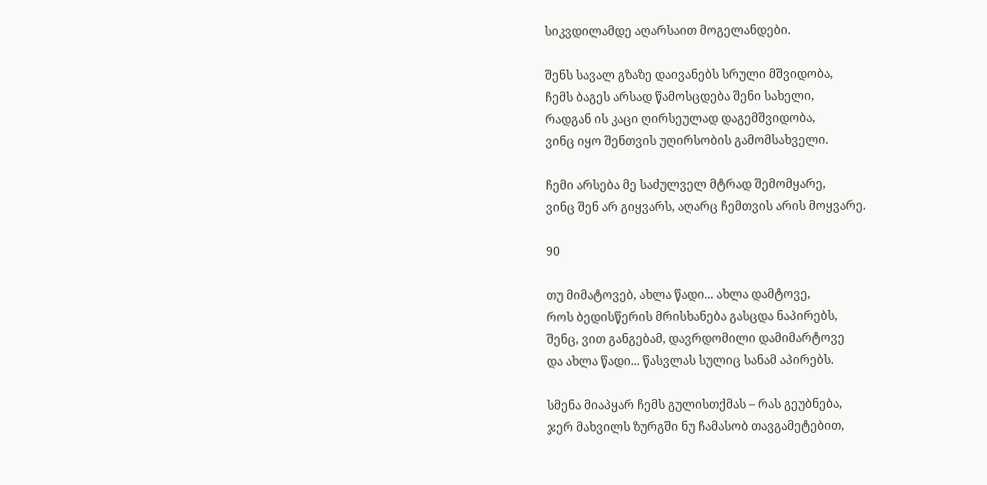სიკვდილამდე აღარსაით მოგელანდები.

შენს სავალ გზაზე დაივანებს სრული მშვიდობა,
ჩემს ბაგეს არსად წამოსცდება შენი სახელი,
რადგან ის კაცი ღირსეულად დაგემშვიდობა,
ვინც იყო შენთვის უღირსობის გამომსახველი.

ჩემი არსება მე საძულველ მტრად შემომყარე,
ვინც შენ არ გიყვარს, აღარც ჩემთვის არის მოყვარე.

90

თუ მიმატოვებ, ახლა წადი... ახლა დამტოვე,
როს ბედისწერის მრისხანება გასცდა ნაპირებს,
შენც, ვით განგებამ, დავრდომილი დამიმარტოვე
და ახლა წადი... წასვლას სულიც სანამ აპირებს.

სმენა მიაპყარ ჩემს გულისთქმას – რას გეუბნება,
ჯერ მახვილს ზურგში ნუ ჩამასობ თავგამეტებით,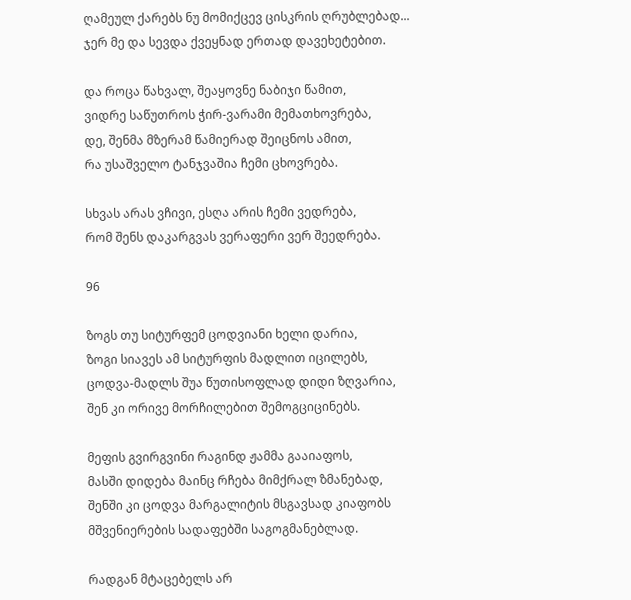ღამეულ ქარებს ნუ მომიქცევ ცისკრის ღრუბლებად...
ჯერ მე და სევდა ქვეყნად ერთად დავეხეტებით.

და როცა წახვალ, შეაყოვნე ნაბიჯი წამით,
ვიდრე საწუთროს ჭირ-ვარამი მემათხოვრება,
დე, შენმა მზერამ წამიერად შეიცნოს ამით,
რა უსაშველო ტანჯვაშია ჩემი ცხოვრება.

სხვას არას ვჩივი, ესღა არის ჩემი ვედრება,
რომ შენს დაკარგვას ვერაფერი ვერ შეედრება.

96

ზოგს თუ სიტურფემ ცოდვიანი ხელი დარია,
ზოგი სიავეს ამ სიტურფის მადლით იცილებს,
ცოდვა-მადლს შუა წუთისოფლად დიდი ზღვარია,
შენ კი ორივე მორჩილებით შემოგციცინებს.

მეფის გვირგვინი რაგინდ ჟამმა გააიაფოს,
მასში დიდება მაინც რჩება მიმქრალ ზმანებად,
შენში კი ცოდვა მარგალიტის მსგავსად კიაფობს
მშვენიერების სადაფებში საგოგმანებლად.

რადგან მტაცებელს არ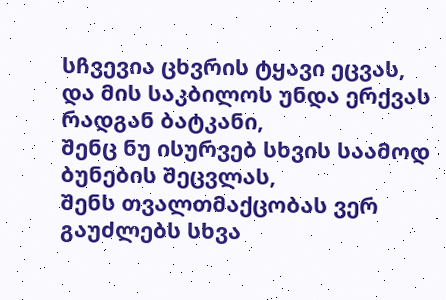სჩვევია ცხვრის ტყავი ეცვას,
და მის საკბილოს უნდა ერქვას რადგან ბატკანი,
შენც ნუ ისურვებ სხვის საამოდ ბუნების შეცვლას,
შენს თვალთმაქცობას ვერ გაუძლებს სხვა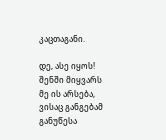კაცთაგანი.

დე, ასე იყოს! შენში მიყვარს მე ის არსება,
ვისაც განგებამ განუწესა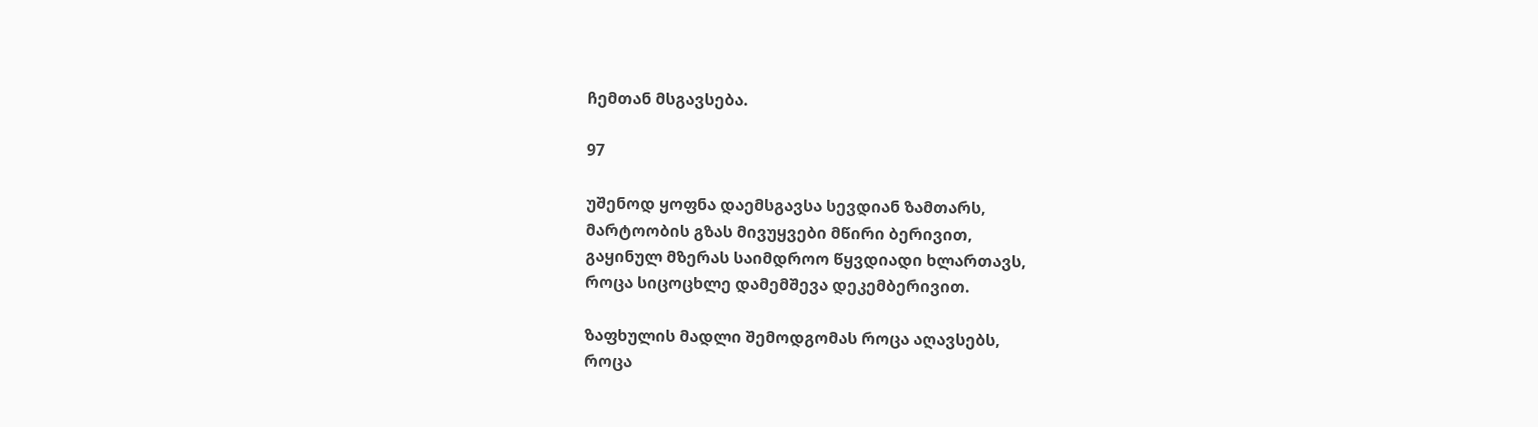ჩემთან მსგავსება.

97

უშენოდ ყოფნა დაემსგავსა სევდიან ზამთარს,
მარტოობის გზას მივუყვები მწირი ბერივით,
გაყინულ მზერას საიმდროო წყვდიადი ხლართავს,
როცა სიცოცხლე დამემშევა დეკემბერივით.

ზაფხულის მადლი შემოდგომას როცა აღავსებს,
როცა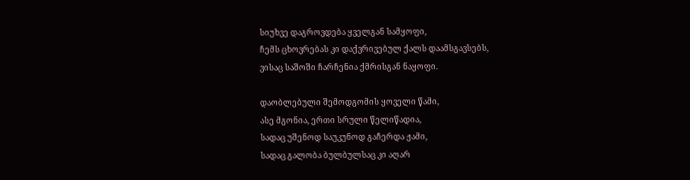სიუხვე დაგროვდება ყველგან სამყოფი,
ჩემს ცხოვრებას კი დაქვრივებულ ქალს დაამსგავსებს,
ვისაც საშოში ჩარჩენია ქმრისგან ნაყოფი.

დაობლებული შემოდგომის ყოველი წამი,
ასე მგონია, ერთი სრული წელიწადია,
სადაც უშენოდ საუკუნოდ გაჩერდა ჟამი,
სადაც გალობა ბულბულსაც კი აღარ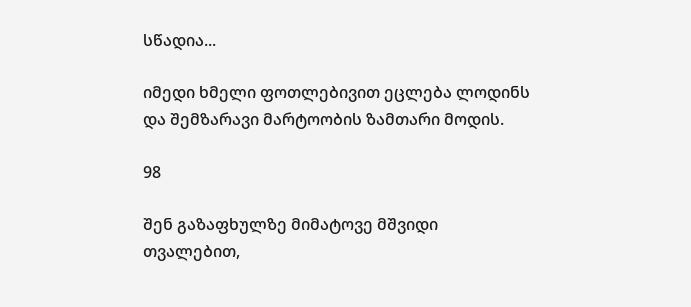სწადია...

იმედი ხმელი ფოთლებივით ეცლება ლოდინს
და შემზარავი მარტოობის ზამთარი მოდის.

98

შენ გაზაფხულზე მიმატოვე მშვიდი თვალებით,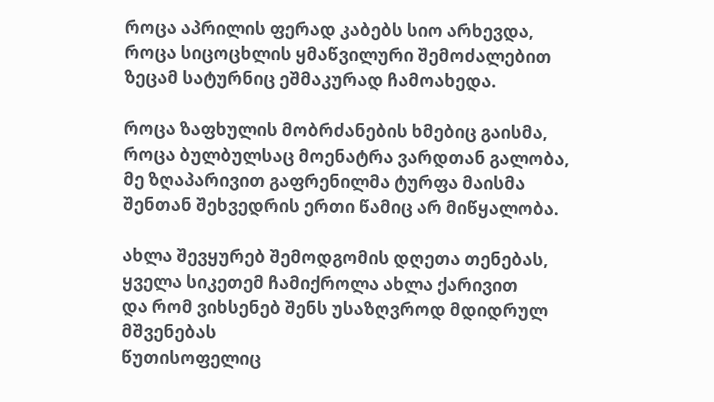როცა აპრილის ფერად კაბებს სიო არხევდა,
როცა სიცოცხლის ყმაწვილური შემოძალებით
ზეცამ სატურნიც ეშმაკურად ჩამოახედა.

როცა ზაფხულის მობრძანების ხმებიც გაისმა,
როცა ბულბულსაც მოენატრა ვარდთან გალობა,
მე ზღაპარივით გაფრენილმა ტურფა მაისმა
შენთან შეხვედრის ერთი წამიც არ მიწყალობა.

ახლა შევყურებ შემოდგომის დღეთა თენებას,
ყველა სიკეთემ ჩამიქროლა ახლა ქარივით
და რომ ვიხსენებ შენს უსაზღვროდ მდიდრულ მშვენებას
წუთისოფელიც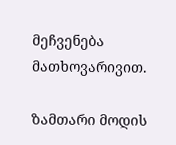მეჩვენება მათხოვარივით.

ზამთარი მოდის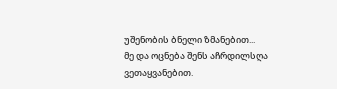უშენობის ბნელი ზმანებით...
მე და ოცნება შენს აჩრდილსღა ვეთაყვანებით.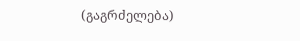(გაგრძელება)